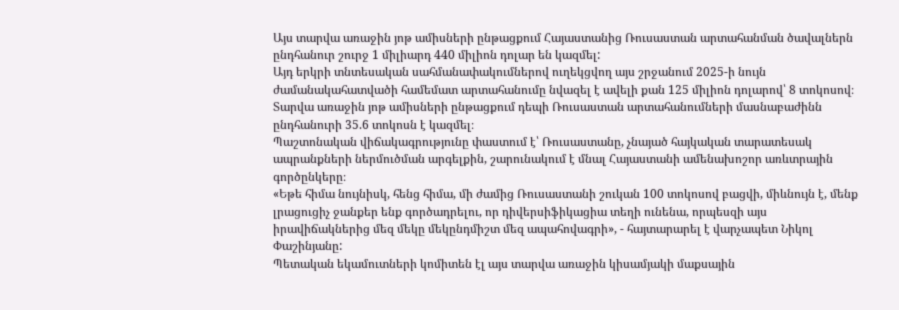Այս տարվա առաջին յոթ ամիսների ընթացքում Հայաստանից Ռուսաստան արտահանման ծավալներն ընդհանուր շուրջ 1 միլիարդ 440 միլիոն դոլար են կազմել:
Այդ երկրի տնտեսական սահմանափակումներով ուղեկցվող այս շրջանում 2025-ի նույն ժամանակահատվածի համեմատ արտահանումը նվազել է ավելի քան 125 միլիոն դոլարով՝ 8 տոկոսով։ Տարվա առաջին յոթ ամիսների ընթացքում դեպի Ռուսաստան արտահանումների մասնաբաժինն ընդհանուրի 35.6 տոկոսն է կազմել։
Պաշտոնական վիճակագրությունը փաստում է՝ Ռուսաստանը, չնայած հայկական տարատեսակ ապրանքների ներմուծման արգելքին, շարունակում է մնալ Հայաստանի ամենախոշոր առևտրային գործընկերը։
«Եթե հիմա նույնիսկ, հենց հիմա, մի ժամից Ռուսաստանի շուկան 100 տոկոսով բացվի, միևնույն է, մենք լրացուցիչ ջանքեր ենք գործադրելու, որ դիվերսիֆիկացիա տեղի ունենա, որպեսզի այս իրավիճակներից մեզ մեկը մեկընդմիշտ մեզ ապահովագրի», - հայտարարել է վարչապետ Նիկոլ Փաշինյանը:
Պետական եկամուտների կոմիտեն էլ այս տարվա առաջին կիսամյակի մաքսային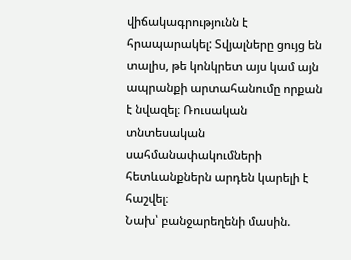վիճակագրությունն է հրապարակել: Տվյալները ցույց են տալիս, թե կոնկրետ այս կամ այն ապրանքի արտահանումը որքան է նվազել։ Ռուսական տնտեսական սահմանափակումների հետևանքներն արդեն կարելի է հաշվել։
Նախ՝ բանջարեղենի մասին.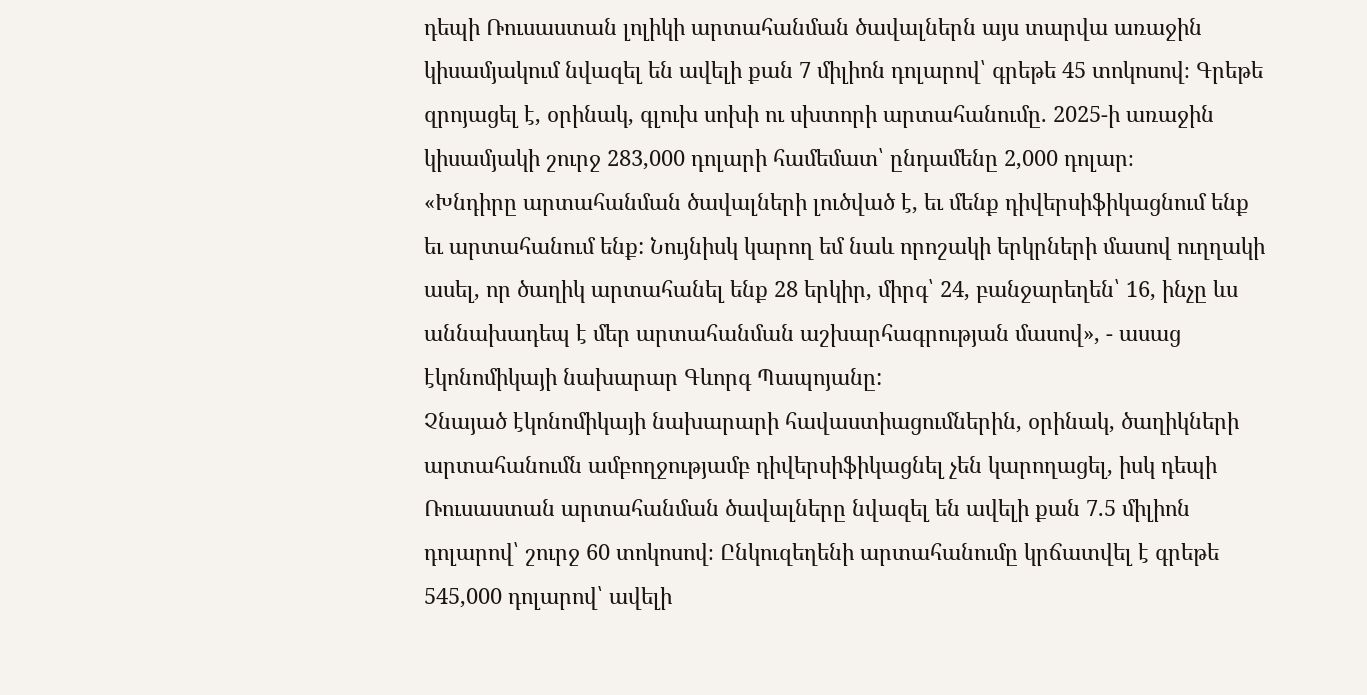դեպի Ռուսաստան լոլիկի արտահանման ծավալներն այս տարվա առաջին կիսամյակում նվազել են ավելի քան 7 միլիոն դոլարով՝ գրեթե 45 տոկոսով։ Գրեթե զրոյացել է, օրինակ, գլուխ սոխի ու սխտորի արտահանումը. 2025-ի առաջին կիսամյակի շուրջ 283,000 դոլարի համեմատ՝ ընդամենը 2,000 դոլար։
«Խնդիրը արտահանման ծավալների լուծված է, եւ մենք դիվերսիֆիկացնում ենք եւ արտահանում ենք: Նույնիսկ կարող եմ նաև որոշակի երկրների մասով ուղղակի ասել, որ ծաղիկ արտահանել ենք 28 երկիր, միրգ՝ 24, բանջարեղեն՝ 16, ինչը ևս աննախադեպ է մեր արտահանման աշխարհագրության մասով», - ասաց էկոնոմիկայի նախարար Գևորգ Պապոյանը:
Չնայած էկոնոմիկայի նախարարի հավաստիացումներին, օրինակ, ծաղիկների արտահանումն ամբողջությամբ դիվերսիֆիկացնել չեն կարողացել, իսկ դեպի Ռուսաստան արտահանման ծավալները նվազել են ավելի քան 7.5 միլիոն դոլարով՝ շուրջ 60 տոկոսով։ Ընկուզեղենի արտահանումը կրճատվել է գրեթե 545,000 դոլարով՝ ավելի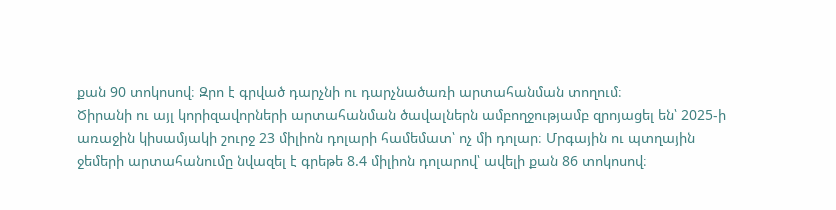քան 90 տոկոսով։ Զրո է գրված դարչնի ու դարչնածառի արտահանման տողում։
Ծիրանի ու այլ կորիզավորների արտահանման ծավալներն ամբողջությամբ զրոյացել են՝ 2025-ի առաջին կիսամյակի շուրջ 23 միլիոն դոլարի համեմատ՝ ոչ մի դոլար։ Մրգային ու պտղային ջեմերի արտահանումը նվազել է գրեթե 8.4 միլիոն դոլարով՝ ավելի քան 86 տոկոսով։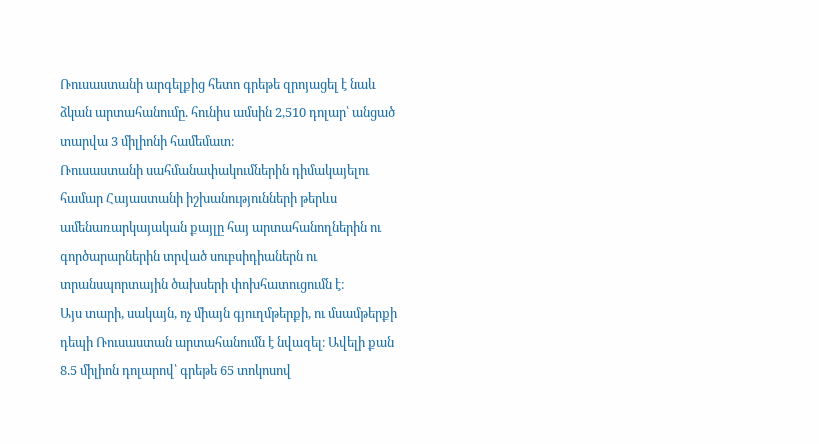Ռուսաստանի արգելքից հետո գրեթե զրոյացել է նաև ձկան արտահանումը. հունիս ամսին 2,510 դոլար՝ անցած տարվա 3 միլիոնի համեմատ։
Ռուսաստանի սահմանափակումներին դիմակայելու համար Հայաստանի իշխանությունների թերևս ամենառարկայական քայլը հայ արտահանողներին ու գործարարներին տրված սուբսիդիաներն ու տրանսպորտային ծախսերի փոխհատուցումն է։
Այս տարի, սակայն, ոչ միայն գյուղմթերքի, ու մսամթերքի դեպի Ռուսաստան արտահանումն է նվազել։ Ավելի քան 8.5 միլիոն դոլարով՝ գրեթե 65 տոկոսով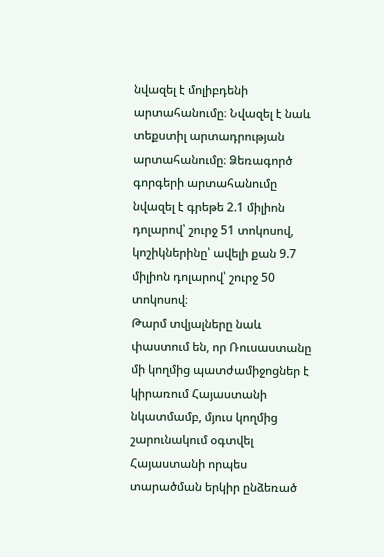նվազել է մոլիբդենի արտահանումը։ Նվազել է նաև տեքստիլ արտադրության արտահանումը։ Ձեռագործ գորգերի արտահանումը նվազել է գրեթե 2.1 միլիոն դոլարով՝ շուրջ 51 տոկոսով, կոշիկներինը՝ ավելի քան 9.7 միլիոն դոլարով՝ շուրջ 50 տոկոսով։
Թարմ տվյալները նաև փաստում են, որ Ռուսաստանը մի կողմից պատժամիջոցներ է կիրառում Հայաստանի նկատմամբ, մյուս կողմից շարունակում օգտվել Հայաստանի որպես տարածման երկիր ընձեռած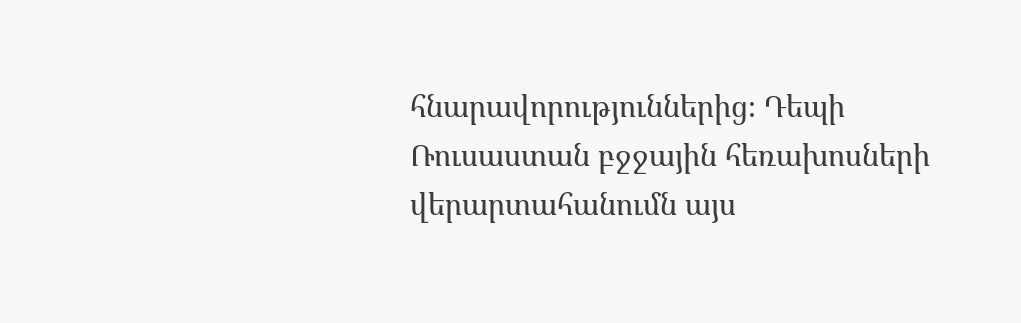հնարավորություններից։ Դեպի Ռուսաստան բջջային հեռախոսների վերարտահանումն այս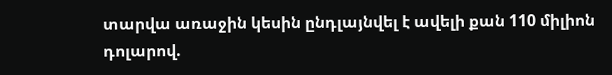տարվա առաջին կեսին ընդլայնվել է ավելի քան 110 միլիոն դոլարով.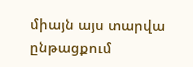միայն այս տարվա ընթացքում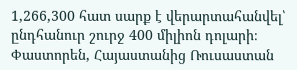1,266,300 հատ սարք է վերարտահանվել՝ ընդհանուր շուրջ 400 միլիոն դոլարի։
Փաստորեն, Հայաստանից Ռուսաստան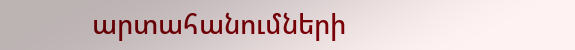արտահանումների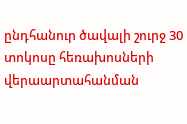ընդհանուր ծավալի շուրջ 30 տոկոսը հեռախոսների վերաարտահանման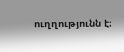ուղղությունն է։